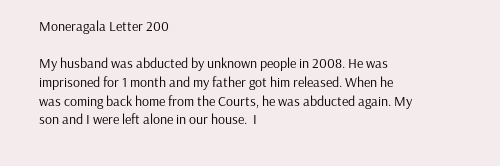Moneragala Letter 200

My husband was abducted by unknown people in 2008. He was imprisoned for 1 month and my father got him released. When he was coming back home from the Courts, he was abducted again. My son and I were left alone in our house.  I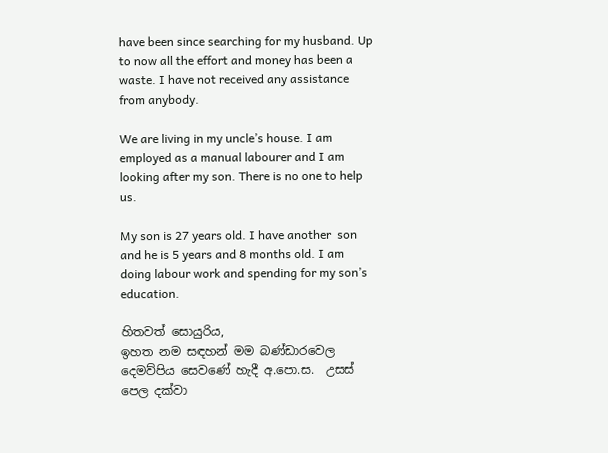have been since searching for my husband. Up to now all the effort and money has been a waste. I have not received any assistance from anybody.

We are living in my uncle’s house. I am employed as a manual labourer and I am looking after my son. There is no one to help us.

My son is 27 years old. I have another  son and he is 5 years and 8 months old. I am doing labour work and spending for my son’s education.

හිතවත් සොයුරිය,
ඉහත නම සඳහන් මම බණ්ඩාරවෙල දෙමව්පිය සෙවණේ හැදී අ.පො.ස.  උසස් පෙල දක්වා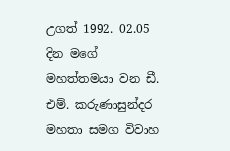උගත් 1992. 02.05 දින මගේ මහත්තමයා වන ඩී. එම්. කරුණාසුන්දර මහතා සමග විවාහ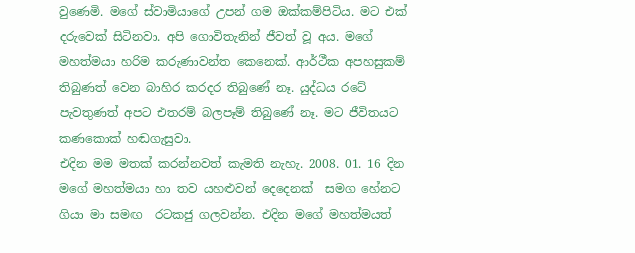වුණෙමි. මගේ ස්වාමියාගේ උපන් ගම ඔක්කම්පිටිය. මට එක් දරුවෙක් සිටිනවා. අපි ගොවිතැනින් ජීවත් වූ අය. මගේ මහත්මයා හරිම කරුණාවන්ත කෙනෙක්. ආර්ථීක අපහසුකම් තිබුණත් වෙන බාහිර කරදර තිබුණේ නෑ. යුද්ධය රටේ පැවතුණත් අපට එතරම් බලපෑම් තිබුණේ නෑ. මට ජීවිතයට කණකොක් හඬගැසුවා.
එදින මම මතක් කරන්නවත් කැමති නැහැ. 2008. 01. 16 දින මගේ මහත්මයා හා තව යහළුවන් දෙදෙනක්  සමග හේනට ගියා මා සමඟ  රටකජු ගලවන්න. එදින මගේ මහත්මයත්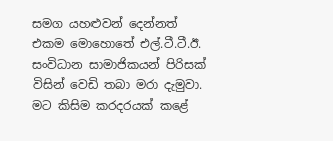සමග යහළුවන් දෙන්නත් එකම මොහොතේ එල්.ටී.ටී.ඊ. සංවිධාන සාමාජිකයන් පිරිසක් විසින් වෙඩි තබා මරා දැමුවා. මට කිසිම කරදරයක් කළේ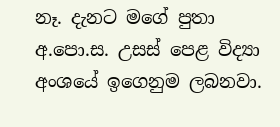නෑ. දැනට මගේ පුතා අ.පො.ස. උසස් පෙළ විද්‍යා අංශයේ ඉගෙනුම ලබනවා.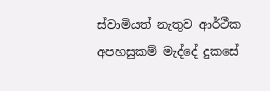ස්වාමියත් නැතුව ආර්ථීක අපහසුකම් මැද්දේ දුකසේ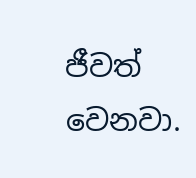ජීවත් වෙනවා.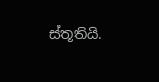ස්තූතියි.